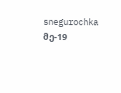snegurochka
მე-19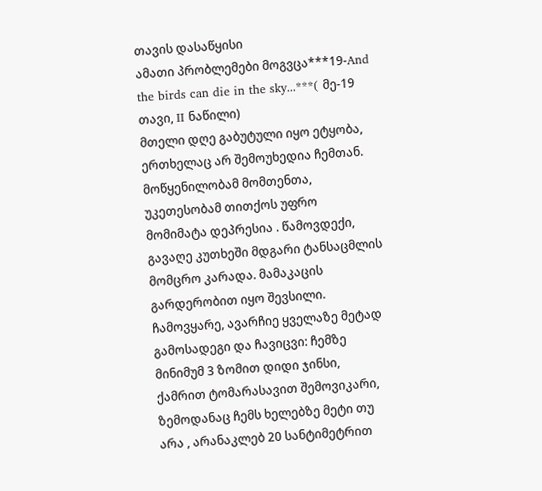თავის დასაწყისი
ამათი პრობლემები მოგვცა***19-And the birds can die in the sky...***( მე-19 თავი, II ნაწილი)
მთელი დღე გაბუტული იყო ეტყობა, ერთხელაც არ შემოუხედია ჩემთან. მოწყენილობამ მომთენთა, უკეთესობამ თითქოს უფრო მომიმატა დეპრესია . წამოვდექი, გავაღე კუთხეში მდგარი ტანსაცმლის მომცრო კარადა. მამაკაცის გარდერობით იყო შევსილი. ჩამოვყარე, ავარჩიე ყველაზე მეტად გამოსადეგი და ჩავიცვი: ჩემზე მინიმუმ 3 ზომით დიდი ჯინსი, ქამრით ტომარასავით შემოვიკარი, ზემოდანაც ჩემს ხელებზე მეტი თუ არა , არანაკლებ 20 სანტიმეტრით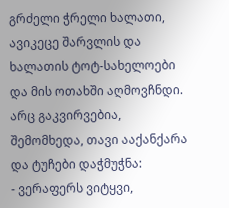გრძელი ჭრელი ხალათი, ავიკეცე შარვლის და ხალათის ტოტ-სახელოები და მის ოთახში აღმოვჩნდი. არც გაკვირვებია, შემომხედა, თავი ააქანქარა და ტუჩები დაჭმუჭნა:
- ვერაფერს ვიტყვი,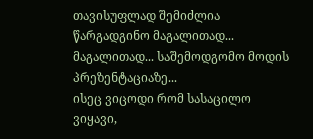თავისუფლად შემიძლია წარგადგინო მაგალითად... მაგალითად... საშემოდგომო მოდის პრეზენტაციაზე...
ისეც ვიცოდი რომ სასაცილო ვიყავი,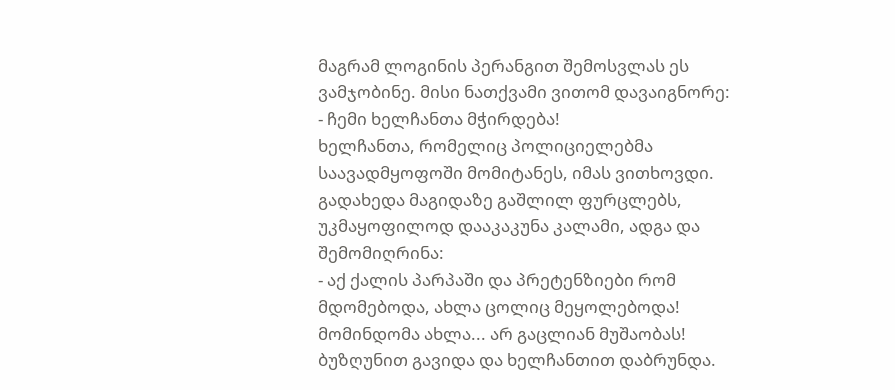მაგრამ ლოგინის პერანგით შემოსვლას ეს ვამჯობინე. მისი ნათქვამი ვითომ დავაიგნორე:
- ჩემი ხელჩანთა მჭირდება!
ხელჩანთა, რომელიც პოლიციელებმა საავადმყოფოში მომიტანეს, იმას ვითხოვდი. გადახედა მაგიდაზე გაშლილ ფურცლებს, უკმაყოფილოდ დააკაკუნა კალამი, ადგა და შემომიღრინა:
- აქ ქალის პარპაში და პრეტენზიები რომ მდომებოდა, ახლა ცოლიც მეყოლებოდა! მომინდომა ახლა... არ გაცლიან მუშაობას!
ბუზღუნით გავიდა და ხელჩანთით დაბრუნდა.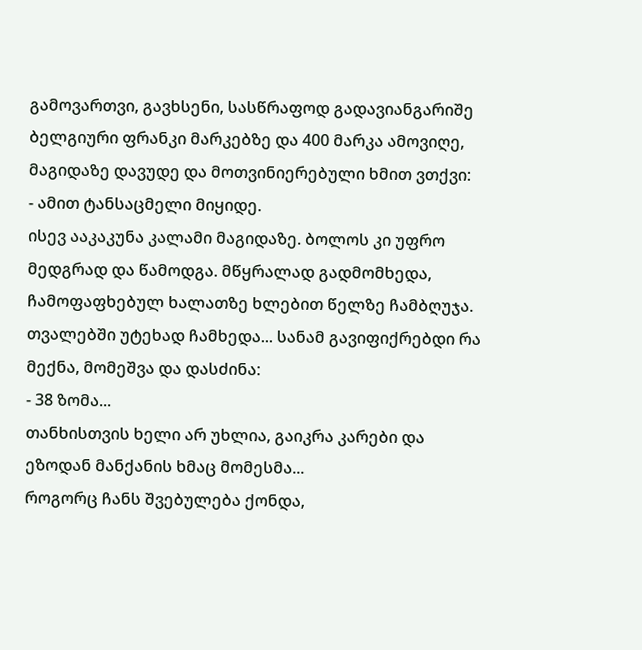გამოვართვი, გავხსენი, სასწრაფოდ გადავიანგარიშე ბელგიური ფრანკი მარკებზე და 400 მარკა ამოვიღე, მაგიდაზე დავუდე და მოთვინიერებული ხმით ვთქვი:
- ამით ტანსაცმელი მიყიდე.
ისევ ააკაკუნა კალამი მაგიდაზე. ბოლოს კი უფრო მედგრად და წამოდგა. მწყრალად გადმომხედა, ჩამოფაფხებულ ხალათზე ხლებით წელზე ჩამბღუჯა. თვალებში უტეხად ჩამხედა... სანამ გავიფიქრებდი რა მექნა, მომეშვა და დასძინა:
- 38 ზომა...
თანხისთვის ხელი არ უხლია, გაიკრა კარები და ეზოდან მანქანის ხმაც მომესმა...
როგორც ჩანს შვებულება ქონდა,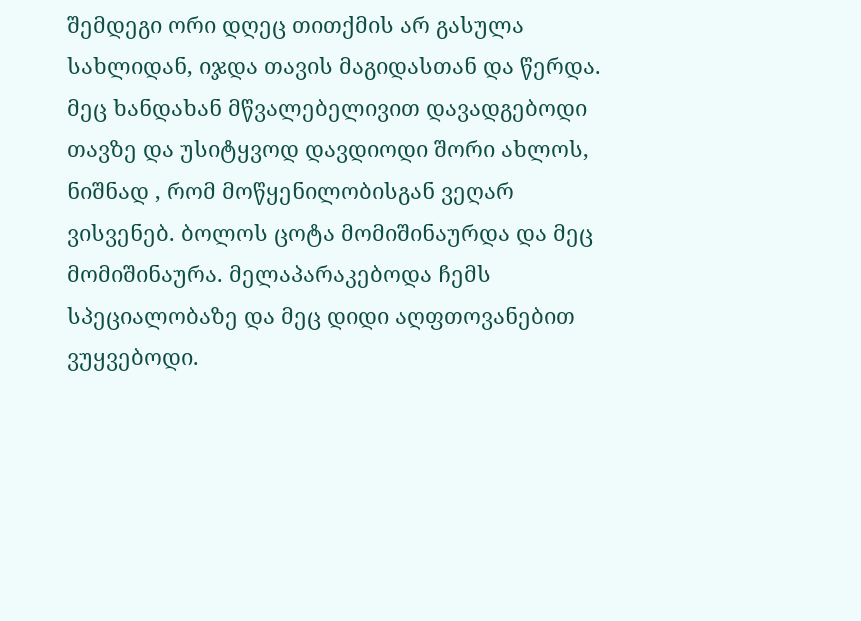შემდეგი ორი დღეც თითქმის არ გასულა სახლიდან, იჯდა თავის მაგიდასთან და წერდა. მეც ხანდახან მწვალებელივით დავადგებოდი თავზე და უსიტყვოდ დავდიოდი შორი ახლოს, ნიშნად , რომ მოწყენილობისგან ვეღარ ვისვენებ. ბოლოს ცოტა მომიშინაურდა და მეც მომიშინაურა. მელაპარაკებოდა ჩემს სპეციალობაზე და მეც დიდი აღფთოვანებით ვუყვებოდი.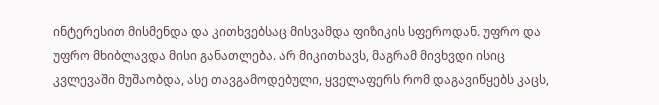ინტერესით მისმენდა და კითხვებსაც მისვამდა ფიზიკის სფეროდან. უფრო და უფრო მხიბლავდა მისი განათლება. არ მიკითხავს, მაგრამ მივხვდი ისიც კვლევაში მუშაობდა, ასე თავგამოდებული, ყველაფერს რომ დაგავიწყებს კაცს,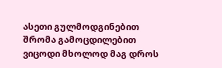ასეთი გულმოდგინებით შრომა გამოცდილებით ვიცოდი მხოლოდ მაგ დროს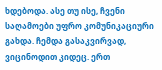ხდებოდა. ასე თუ ისე, ჩვენი საღამოები უფრო კომუნიკაციური გახდა. ჩემდა გასაკვირვად, ვიცინოდით კიდეც. ერთ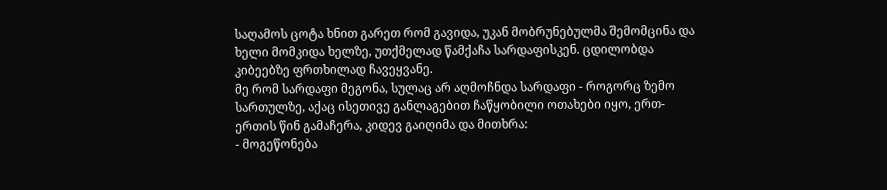საღამოს ცოტა ხნით გარეთ რომ გავიდა, უკან მობრუნებულმა შემომცინა და ხელი მომკიდა ხელზე, უთქმელად წამქაჩა სარდაფისკენ. ცდილობდა კიბეებზე ფრთხილად ჩავეყვანე.
მე რომ სარდაფი მეგონა, სულაც არ აღმოჩნდა სარდაფი - როგორც ზემო სართულზე, აქაც ისეთივე განლაგებით ჩაწყობილი ოთახები იყო, ერთ-ერთის წინ გამაჩერა, კიდევ გაიღიმა და მითხრა:
- მოგეწონება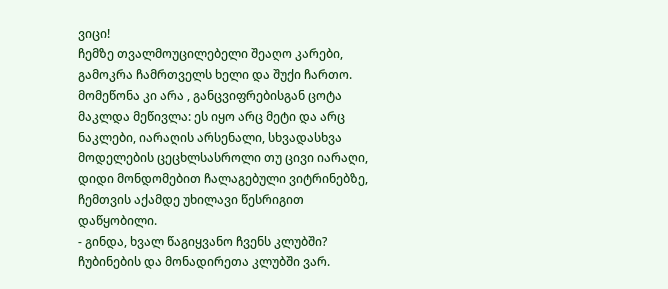ვიცი!
ჩემზე თვალმოუცილებელი შეაღო კარები, გამოკრა ჩამრთველს ხელი და შუქი ჩართო. მომეწონა კი არა , განცვიფრებისგან ცოტა მაკლდა მეწივლა: ეს იყო არც მეტი და არც ნაკლები, იარაღის არსენალი, სხვადასხვა მოდელების ცეცხლსასროლი თუ ცივი იარაღი, დიდი მონდომებით ჩალაგებული ვიტრინებზე, ჩემთვის აქამდე უხილავი წესრიგით დაწყობილი.
- გინდა, ხვალ წაგიყვანო ჩვენს კლუბში? ჩუბინების და მონადირეთა კლუბში ვარ.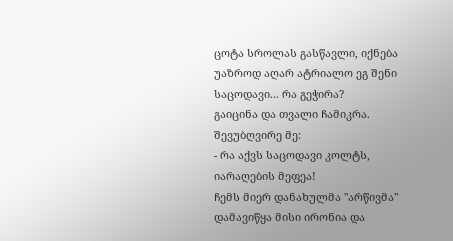ცოტა სროლას გასწავლი, იქნება უაზროდ აღარ ატრიალო ეგ შენი საცოდავი... რა გეჭირა?
გაიცინა და თვალი ჩამიკრა. შევუბღვირე მე:
- რა აქვს საცოდავი კოლტს, იარაღების მეფეა!
ჩემს მიერ დანახულმა "არწივმა" დამავიწყა მისი ირონია და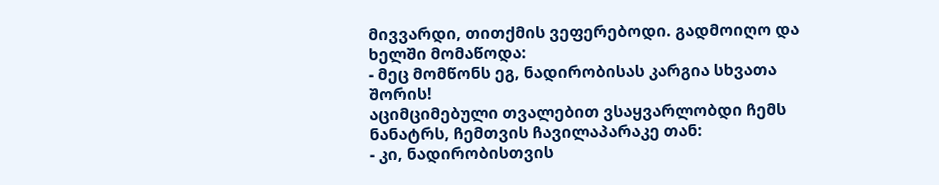მივვარდი, თითქმის ვეფერებოდი. გადმოიღო და ხელში მომაწოდა:
- მეც მომწონს ეგ, ნადირობისას კარგია სხვათა შორის!
აციმციმებული თვალებით ვსაყვარლობდი ჩემს ნანატრს, ჩემთვის ჩავილაპარაკე თან:
- კი, ნადირობისთვის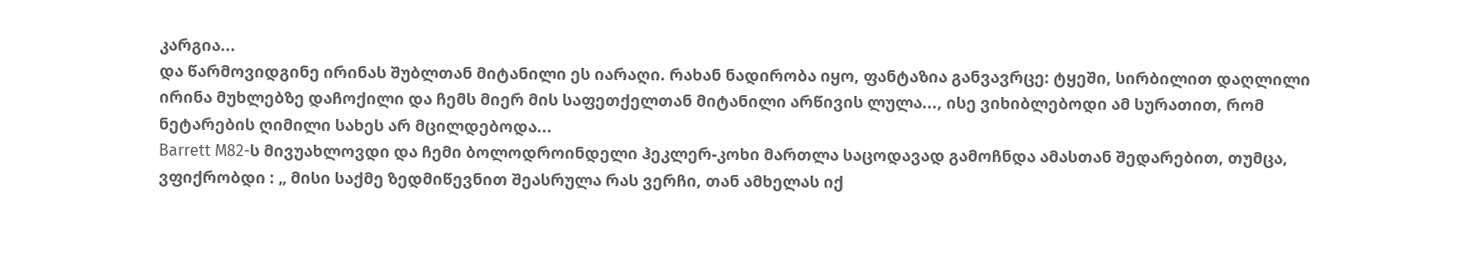კარგია...
და წარმოვიდგინე ირინას შუბლთან მიტანილი ეს იარაღი. რახან ნადირობა იყო, ფანტაზია განვავრცე: ტყეში, სირბილით დაღლილი ირინა მუხლებზე დაჩოქილი და ჩემს მიერ მის საფეთქელთან მიტანილი არწივის ლულა..., ისე ვიხიბლებოდი ამ სურათით, რომ ნეტარების ღიმილი სახეს არ მცილდებოდა...
Barrett M82-ს მივუახლოვდი და ჩემი ბოლოდროინდელი ჰეკლერ-კოხი მართლა საცოდავად გამოჩნდა ამასთან შედარებით, თუმცა, ვფიქრობდი : „ მისი საქმე ზედმიწევნით შეასრულა რას ვერჩი, თან ამხელას იქ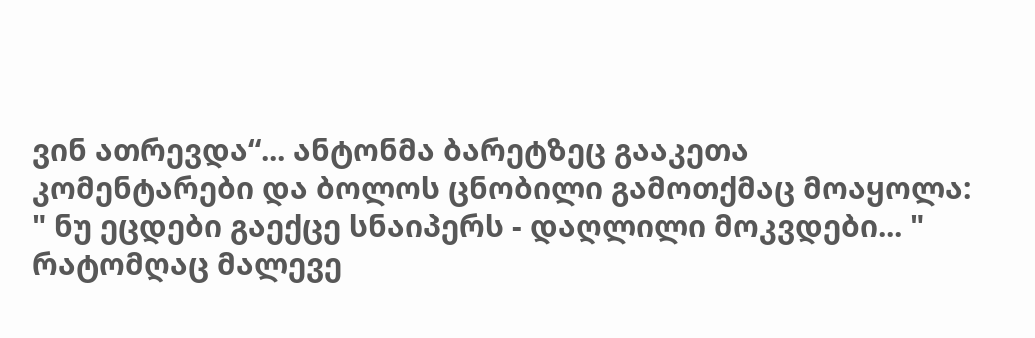ვინ ათრევდა“... ანტონმა ბარეტზეც გააკეთა კომენტარები და ბოლოს ცნობილი გამოთქმაც მოაყოლა: " ნუ ეცდები გაექცე სნაიპერს - დაღლილი მოკვდები... "
რატომღაც მალევე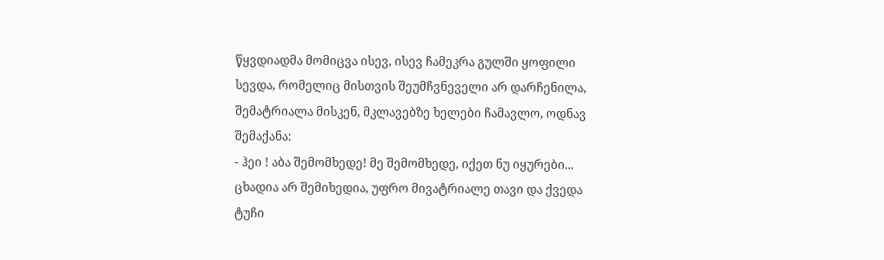წყვდიადმა მომიცვა ისევ, ისევ ჩამეკრა გულში ყოფილი სევდა, რომელიც მისთვის შეუმჩვნეველი არ დარჩენილა, შემატრიალა მისკენ, მკლავებზე ხელები ჩამავლო, ოდნავ შემაქანა:
- ჰეი ! აბა შემომხედე! მე შემომხედე, იქეთ ნუ იყურები...
ცხადია არ შემიხედია, უფრო მივატრიალე თავი და ქვედა ტუჩი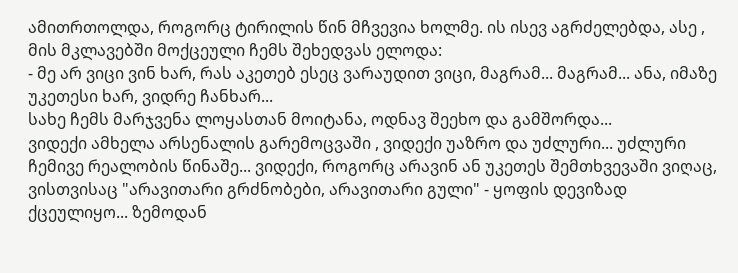ამითრთოლდა, როგორც ტირილის წინ მჩვევია ხოლმე. ის ისევ აგრძელებდა, ასე , მის მკლავებში მოქცეული ჩემს შეხედვას ელოდა:
- მე არ ვიცი ვინ ხარ, რას აკეთებ ესეც ვარაუდით ვიცი, მაგრამ... მაგრამ... ანა, იმაზე უკეთესი ხარ, ვიდრე ჩანხარ...
სახე ჩემს მარჯვენა ლოყასთან მოიტანა, ოდნავ შეეხო და გამშორდა...
ვიდექი ამხელა არსენალის გარემოცვაში , ვიდექი უაზრო და უძლური... უძლური ჩემივე რეალობის წინაშე... ვიდექი, როგორც არავინ ან უკეთეს შემთხვევაში ვიღაც, ვისთვისაც "არავითარი გრძნობები, არავითარი გული" - ყოფის დევიზად ქცეულიყო... ზემოდან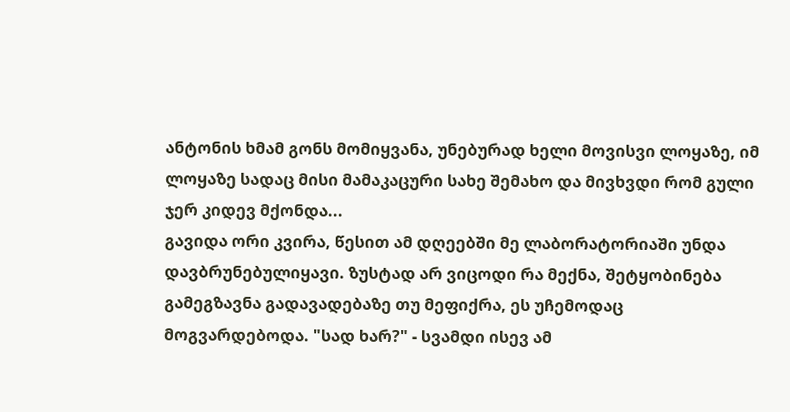ანტონის ხმამ გონს მომიყვანა, უნებურად ხელი მოვისვი ლოყაზე, იმ ლოყაზე სადაც მისი მამაკაცური სახე შემახო და მივხვდი რომ გული ჯერ კიდევ მქონდა...
გავიდა ორი კვირა, წესით ამ დღეებში მე ლაბორატორიაში უნდა დავბრუნებულიყავი. ზუსტად არ ვიცოდი რა მექნა, შეტყობინება გამეგზავნა გადავადებაზე თუ მეფიქრა, ეს უჩემოდაც მოგვარდებოდა. "სად ხარ?" - სვამდი ისევ ამ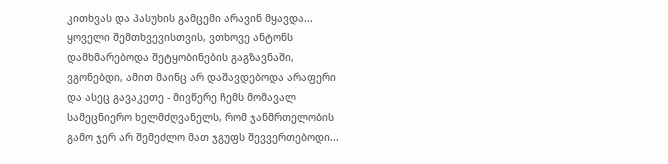კითხვას და პასუხის გამცემი არავინ მყავდა... ყოველი შემთხვევისთვის, ვთხოვე ანტონს დამხმარებოდა შეტყობინების გაგზავნაში, ვგონებდი, ამით მაინც არ დაშავდებოდა არაფერი და ასეც გავაკეთე - მივწერე ჩემს მომავალ სამეცნიერო ხელმძღვანელს, რომ ჯანმრთელობის გამო ჯერ არ შემეძლო მათ ჯგუფს შევვერთებოდი...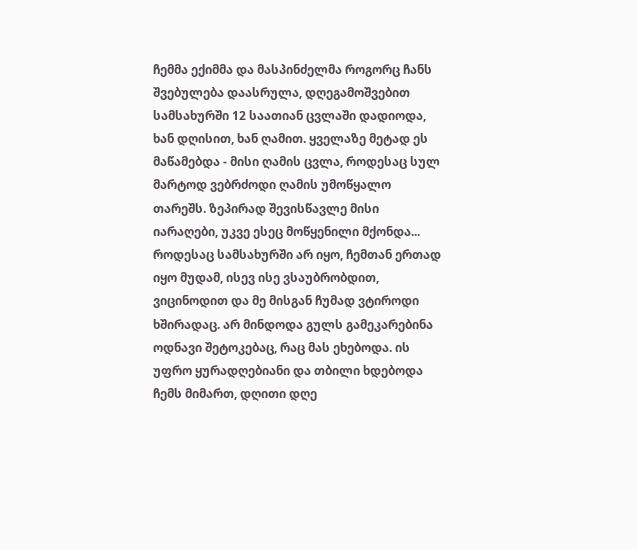ჩემმა ექიმმა და მასპინძელმა როგორც ჩანს შვებულება დაასრულა, დღეგამოშვებით სამსახურში 12 საათიან ცვლაში დადიოდა, ხან დღისით, ხან ღამით. ყველაზე მეტად ეს მაწამებდა - მისი ღამის ცვლა, როდესაც სულ მარტოდ ვებრძოდი ღამის უმოწყალო თარეშს. ზეპირად შევისწავლე მისი იარაღები, უკვე ესეც მოწყენილი მქონდა... როდესაც სამსახურში არ იყო, ჩემთან ერთად იყო მუდამ, ისევ ისე ვსაუბრობდით, ვიცინოდით და მე მისგან ჩუმად ვტიროდი ხშირადაც. არ მინდოდა გულს გამეკარებინა ოდნავი შეტოკებაც, რაც მას ეხებოდა. ის უფრო ყურადღებიანი და თბილი ხდებოდა ჩემს მიმართ, დღითი დღე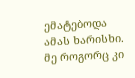ემატებოდა ამას ხარისხი. მე როგორც კი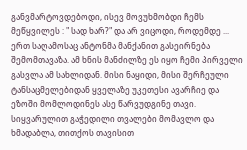განვმარტოვდებოდი, ისევ მოვუხმობდი ჩემს მეწყვილეს : " სად ხარ?" და არ ვიცოდი, როდემდე ...
ერთ საღამოსაც ანტონმა მანქანით გასეირნება შემომთავაზა. ამ ხნის მანძილზე ეს იყო ჩემი პირველი გასვლა ამ სახლიდან. მისი ნაყიდი, მისი შერჩეული ტანსაცმელებიდან ყველაზე უკეთესი ავარჩიე და ეზოში მომლოდინეს ასე წარვუდგინე თავი. სიყვარულით გაჭედილი თვალები მომავლო და ხმადაბლა, თითქოს თავისით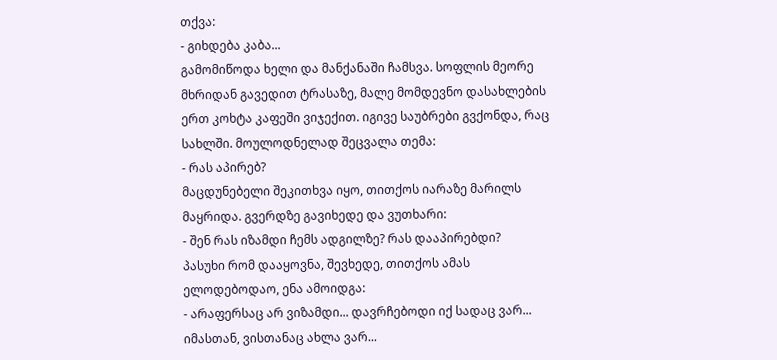თქვა:
- გიხდება კაბა...
გამომიწოდა ხელი და მანქანაში ჩამსვა. სოფლის მეორე მხრიდან გავედით ტრასაზე, მალე მომდევნო დასახლების ერთ კოხტა კაფეში ვიჯექით. იგივე საუბრები გვქონდა, რაც სახლში. მოულოდნელად შეცვალა თემა:
- რას აპირებ?
მაცდუნებელი შეკითხვა იყო, თითქოს იარაზე მარილს მაყრიდა. გვერდზე გავიხედე და ვუთხარი:
- შენ რას იზამდი ჩემს ადგილზე? რას დააპირებდი?
პასუხი რომ დააყოვნა, შევხედე, თითქოს ამას ელოდებოდაო, ენა ამოიდგა:
- არაფერსაც არ ვიზამდი... დავრჩებოდი იქ სადაც ვარ... იმასთან, ვისთანაც ახლა ვარ...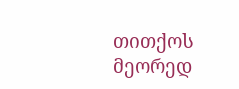თითქოს მეორედ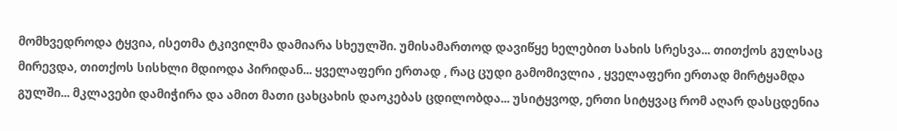მომხვედროდა ტყვია, ისეთმა ტკივილმა დამიარა სხეულში. უმისამართოდ დავიწყე ხელებით სახის სრესვა... თითქოს გულსაც მირევდა, თითქოს სისხლი მდიოდა პირიდან... ყველაფერი ერთად , რაც ცუდი გამომივლია , ყველაფერი ერთად მირტყამდა გულში... მკლავები დამიჭირა და ამით მათი ცახცახის დაოკებას ცდილობდა... უსიტყვოდ, ერთი სიტყვაც რომ აღარ დასცდენია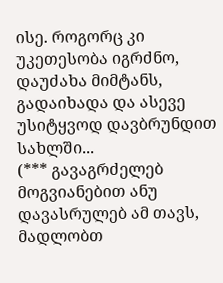ისე. როგორც კი უკეთესობა იგრძნო, დაუძახა მიმტანს, გადაიხადა და ასევე უსიტყვოდ დავბრუნდით სახლში...
(*** გავაგრძელებ მოგვიანებით ანუ დავასრულებ ამ თავს, მადლობთ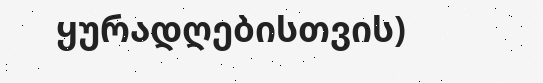ყურადღებისთვის)